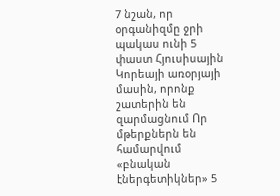7 նշան, որ օրգանիզմը ջրի պակաս ունի 5 փաստ Հյուսիսային Կորեայի առօրյայի մասին, որոնք շատերին են զարմացնում Որ մթերքներն են համարվում «բնական էներգետիկներ» 5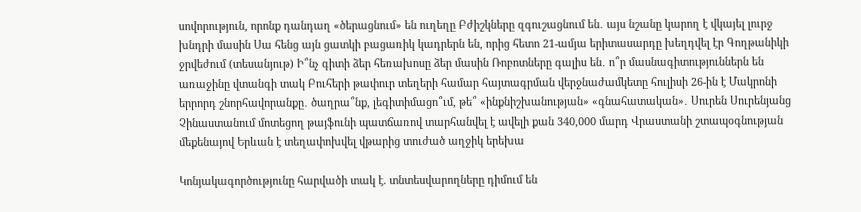սովորություն, որոնք դանդաղ «ծերացնում» են ուղեղը Բժիշկները զգուշացնում են․ այս նշանը կարող է վկայել լուրջ խնդրի մասին Սա հենց այն ցատկի բացառիկ կադրերն են, որից հետո 21-ամյա երիտասարդը խեղդվել էր Գողթանիկի ջրվեժում (տեսանյութ) Ի՞նչ գիտի ձեր հեռախոսը ձեր մասին Ռոբոտները գալիս են․ ո՞ր մասնագիտություններն են առաջինը վտանգի տակ Բուհերի թափուր տեղերի համար հայտագրման վերջնաժամկետը հուլիսի 26-ին է Մակրոնի երրորդ շնորհավորանքը․ ծաղրա՞նք, լեգիտիմացո՞ւմ, թե՞ «ինքնիշխանության» «գնահատական»․ Սուրեն Սուրենյանց Չինաստանում մոտեցող թայֆունի պատճառով տարհանվել է ավելի քան 340,000 մարդ Վրաստանի շտապօգնության մեքենայով Երևան է տեղափոխվել վթարից տուժած աղջիկ երեխա

Կոնյակագործությունը հարվածի տակ է. տնտեսվարողները դիմում են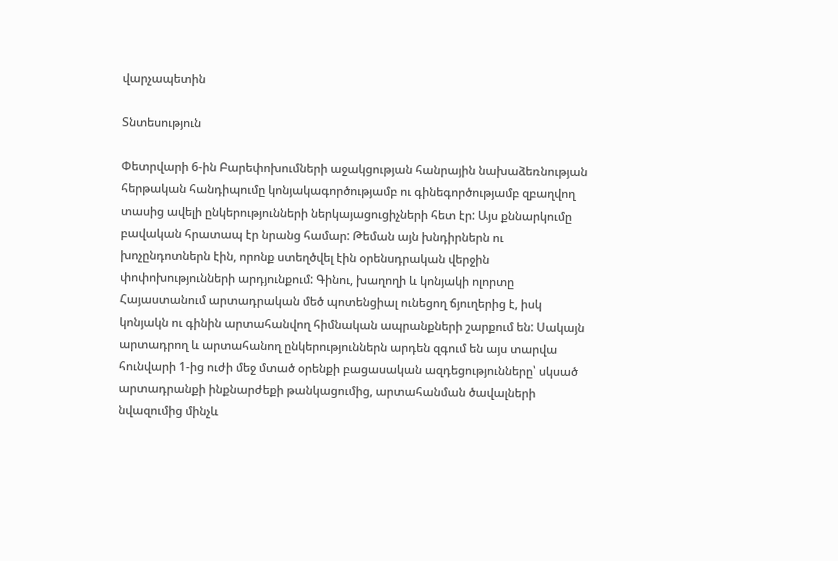վարչապետին

Տնտեսություն

Փետրվարի 6-ին Բարեփոխումների աջակցության հանրային նախաձեռնության հերթական հանդիպումը կոնյակագործությամբ ու գինեգործությամբ զբաղվող տասից ավելի ընկերությունների ներկայացուցիչների հետ էր: Այս քննարկումը բավական հրատապ էր նրանց համար: Թեման այն խնդիրներն ու խոչընդոտներն էին, որոնք ստեղծվել էին օրենսդրական վերջին փոփոխությունների արդյունքում: Գինու, խաղողի և կոնյակի ոլորտը Հայաստանում արտադրական մեծ պոտենցիալ ունեցող ճյուղերից է, իսկ կոնյակն ու գինին արտահանվող հիմնական ապրանքների շարքում են: Սակայն արտադրող և արտահանող ընկերություններն արդեն զգում են այս տարվա հունվարի 1-ից ուժի մեջ մտած օրենքի բացասական ազդեցությունները՝ սկսած արտադրանքի ինքնարժեքի թանկացումից, արտահանման ծավալների նվազումից մինչև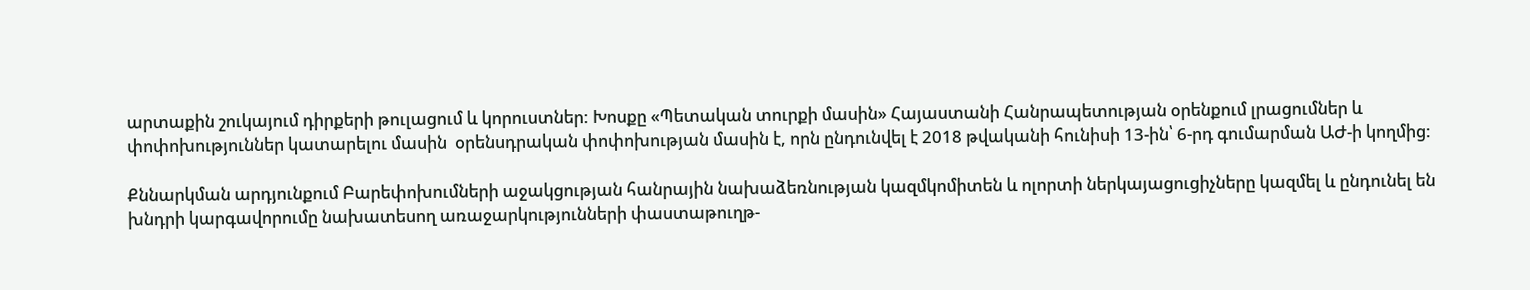արտաքին շուկայում դիրքերի թուլացում և կորուստներ: Խոսքը «Պետական տուրքի մասին» Հայաստանի Հանրապետության օրենքում լրացումներ և փոփոխություններ կատարելու մասին  օրենսդրական փոփոխության մասին է, որն ընդունվել է 2018 թվականի հունիսի 13-ին՝ 6-րդ գումարման ԱԺ-ի կողմից:

Քննարկման արդյունքում Բարեփոխումների աջակցության հանրային նախաձեռնության կազմկոմիտեն և ոլորտի ներկայացուցիչները կազմել և ընդունել են խնդրի կարգավորումը նախատեսող առաջարկությունների փաստաթուղթ-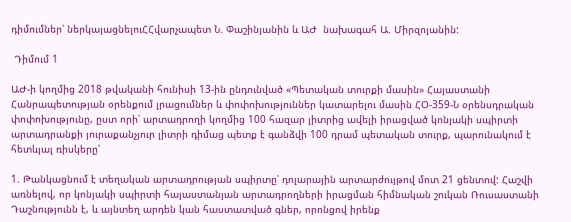դիմումներ՝ ներկայացնելուՀՀվարչապետ Ն. Փաշինյանին և ԱԺ  նախագահ Ա. Միրզոյանին:

 Դիմում 1

ԱԺ-ի կողմից 2018 թվականի հունիսի 13-ին ընդունված «Պետական տուրքի մասին» Հայաստանի Հանրապետության օրենքում լրացումներ և փոփոխություններ կատարելու մասին ՀՕ-359-Ն օրենսդրական փոփոխությունը, ըստ որի՝ արտադրողի կողմից 100 հազար լիտրից ավելի իրացված կոնյակի սպիրտի արտադրանքի յուրաքանչյուր լիտրի դիմաց պետք է գանձվի 100 դրամ պետական տուրք, պարունակում է հետևյալ ռիսկերը՝

1. Թանկացնում է տեղական արտադրության սպիրտը՝ դոլարային արտարժույթով մոտ 21 ցենտով: Հաշվի առնելով, որ կոնյակի սպիրտի հայաստանյան արտադրողների իրացման հիմնական շուկան Ռուսաստանի Դաշնությունն է, և այնտեղ արդեն կան հաստատված գներ, որոնցով իրենք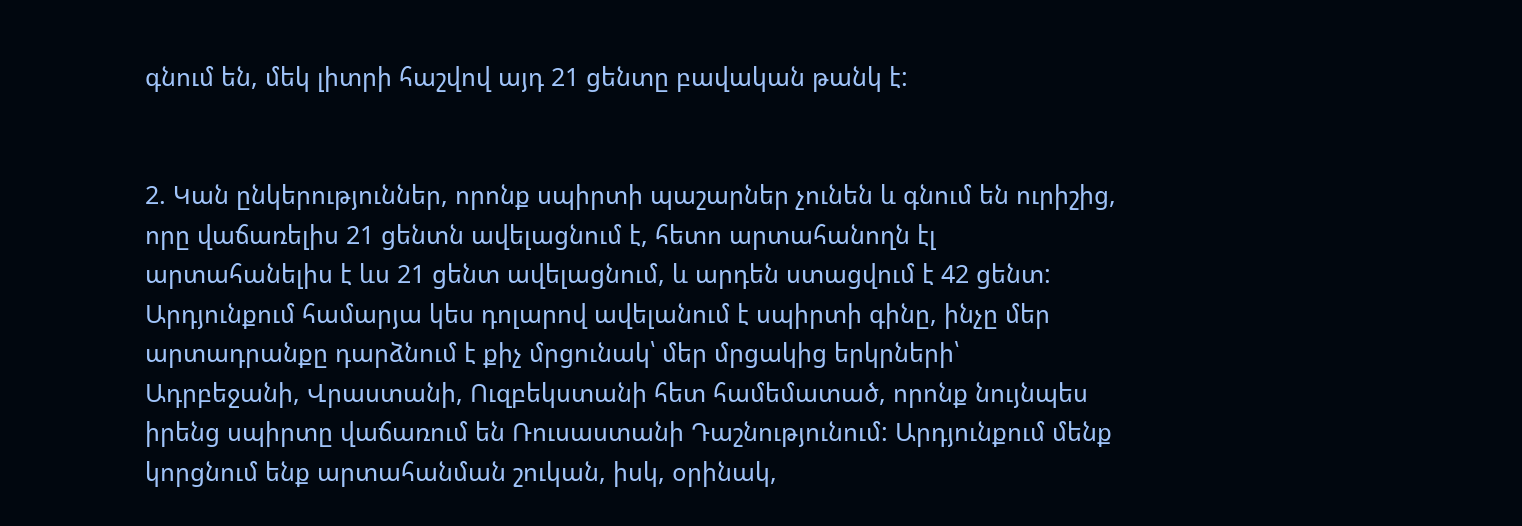գնում են, մեկ լիտրի հաշվով այդ 21 ցենտը բավական թանկ է:


2. Կան ընկերություններ, որոնք սպիրտի պաշարներ չունեն և գնում են ուրիշից, որը վաճառելիս 21 ցենտն ավելացնում է, հետո արտահանողն էլ արտահանելիս է ևս 21 ցենտ ավելացնում, և արդեն ստացվում է 42 ցենտ: Արդյունքում համարյա կես դոլարով ավելանում է սպիրտի գինը, ինչը մեր արտադրանքը դարձնում է քիչ մրցունակ՝ մեր մրցակից երկրների՝ Ադրբեջանի, Վրաստանի, Ուզբեկստանի հետ համեմատած, որոնք նույնպես իրենց սպիրտը վաճառում են Ռուսաստանի Դաշնությունում: Արդյունքում մենք կորցնում ենք արտահանման շուկան, իսկ, օրինակ,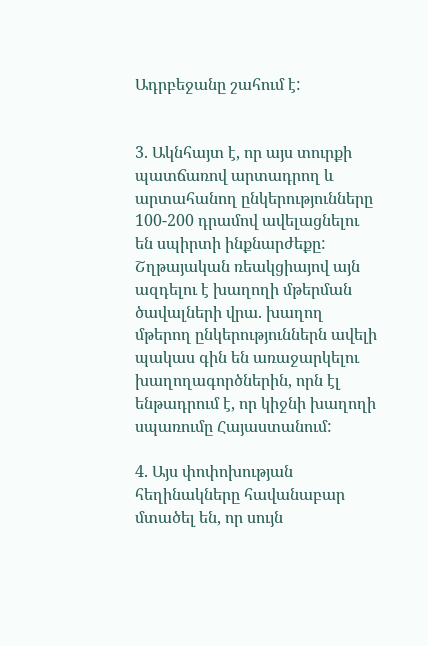Ադրբեջանը շահում է:


3. Ակնհայտ է, որ այս տուրքի պատճառով արտադրող և արտահանող ընկերությունները 100-200 դրամով ավելացնելու են սպիրտի ինքնարժեքը: Շղթայական ռեակցիայով այն ազդելու է խաղողի մթերման ծավալների վրա. խաղող մթերող ընկերություններն ավելի պակաս գին են առաջարկելու խաղողագործներին, որն էլ ենթադրում է, որ կիջնի խաղողի սպառումը Հայաստանում:

4. Այս փոփոխության հեղինակները հավանաբար մտածել են, որ սույն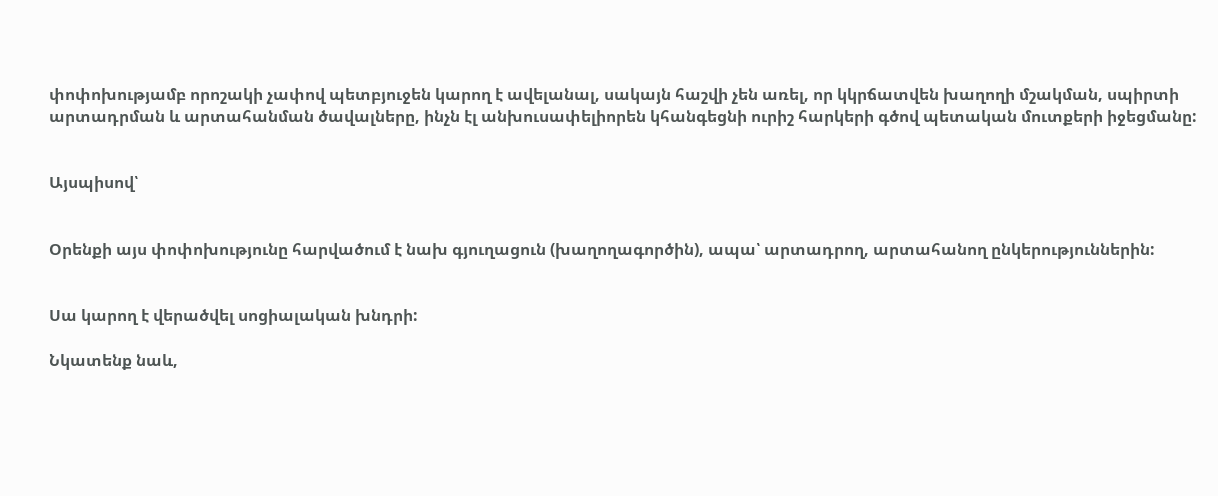փոփոխությամբ որոշակի չափով պետբյուջեն կարող է ավելանալ, սակայն հաշվի չեն առել, որ կկրճատվեն խաղողի մշակման, սպիրտի արտադրման և արտահանման ծավալները, ինչն էլ անխուսափելիորեն կհանգեցնի ուրիշ հարկերի գծով պետական մուտքերի իջեցմանը:


Այսպիսով՝


Օրենքի այս փոփոխությունը հարվածում է նախ գյուղացուն (խաղողագործին), ապա՝ արտադրող, արտահանող ընկերություններին:


Սա կարող է վերածվել սոցիալական խնդրի:

Նկատենք նաև,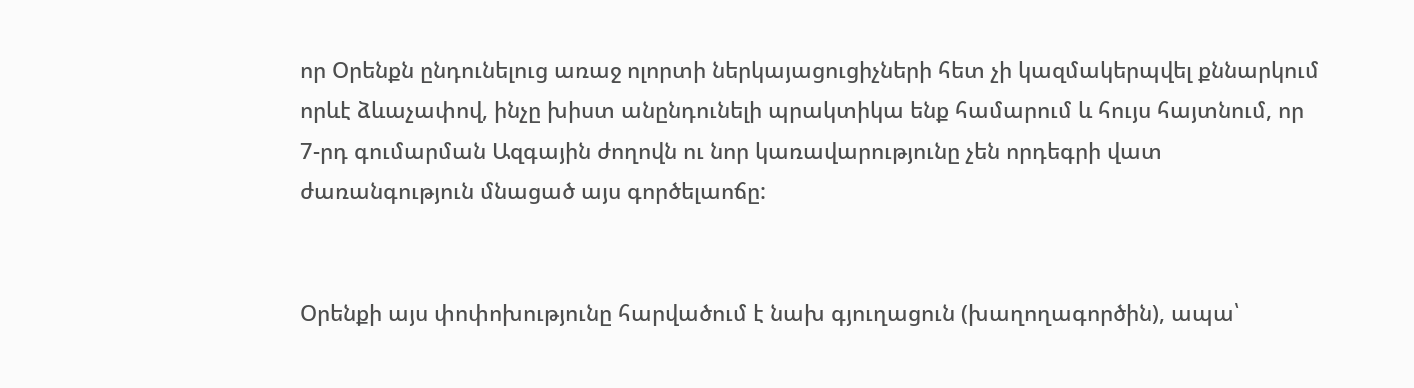որ Օրենքն ընդունելուց առաջ ոլորտի ներկայացուցիչների հետ չի կազմակերպվել քննարկում որևէ ձևաչափով, ինչը խիստ անընդունելի պրակտիկա ենք համարում և հույս հայտնում, որ 7-րդ գումարման Ազգային ժողովն ու նոր կառավարությունը չեն որդեգրի վատ ժառանգություն մնացած այս գործելաոճը:


Օրենքի այս փոփոխությունը հարվածում է նախ գյուղացուն (խաղողագործին), ապա՝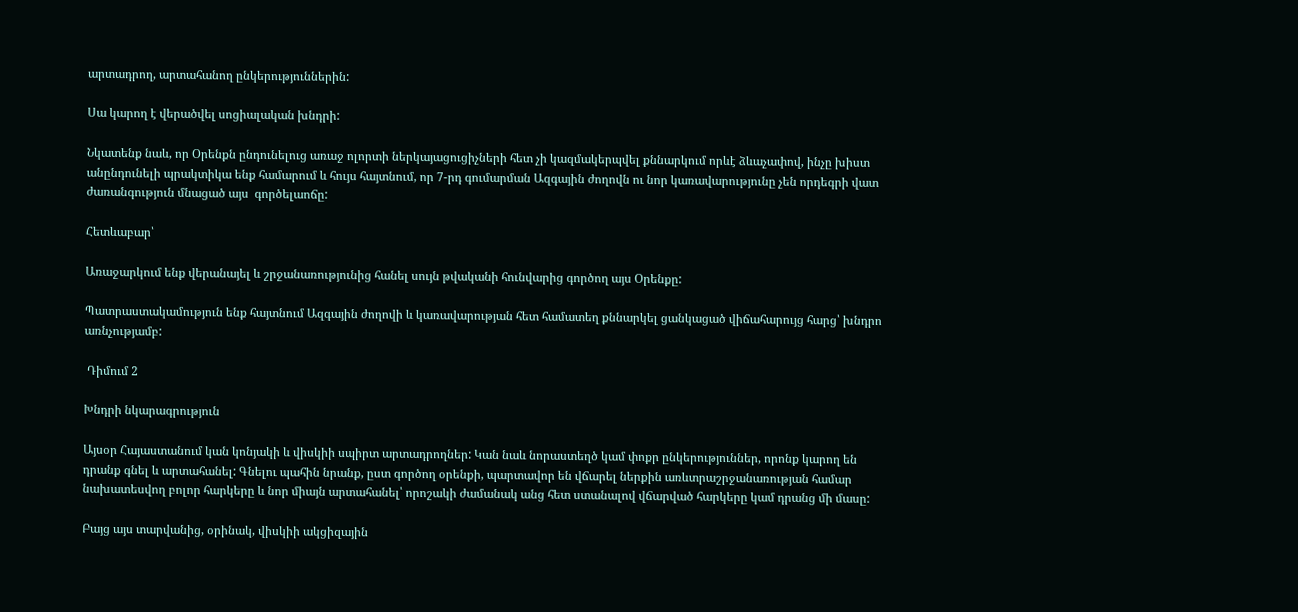արտադրող, արտահանող ընկերություններին:

Սա կարող է վերածվել սոցիալական խնդրի:

Նկատենք նաև, որ Օրենքն ընդունելուց առաջ ոլորտի ներկայացուցիչների հետ չի կազմակերպվել քննարկում որևէ ձևաչափով, ինչը խիստ անընդունելի պրակտիկա ենք համարում և հույս հայտնում, որ 7-րդ գումարման Ազգային ժողովն ու նոր կառավարությունը չեն որդեգրի վատ ժառանգություն մնացած այս  գործելաոճը:

Հետևաբար՝

Առաջարկում ենք վերանայել և շրջանառությունից հանել սույն թվականի հունվարից գործող այս Օրենքը:

Պատրաստակամություն ենք հայտնում Ազգային ժողովի և կառավարության հետ համատեղ քննարկել ցանկացած վիճահարույց հարց՝ խնդրո առնչությամբ:

 Դիմում 2

Խնդրի նկարագրություն

Այսօր Հայաստանում կան կոնյակի և վիսկիի սպիրտ արտադրողներ: Կան նաև նորաստեղծ կամ փոքր ընկերություններ, որոնք կարող են դրանք գնել և արտահանել: Գնելու պահին նրանք, ըստ գործող օրենքի, պարտավոր են վճարել ներքին առևտրաշրջանառության համար նախատեսվող բոլոր հարկերը և նոր միայն արտահանել՝ որոշակի ժամանակ անց հետ ստանալով վճարված հարկերը կամ դրանց մի մասը:

Բայց այս տարվանից, օրինակ, վիսկիի ակցիզային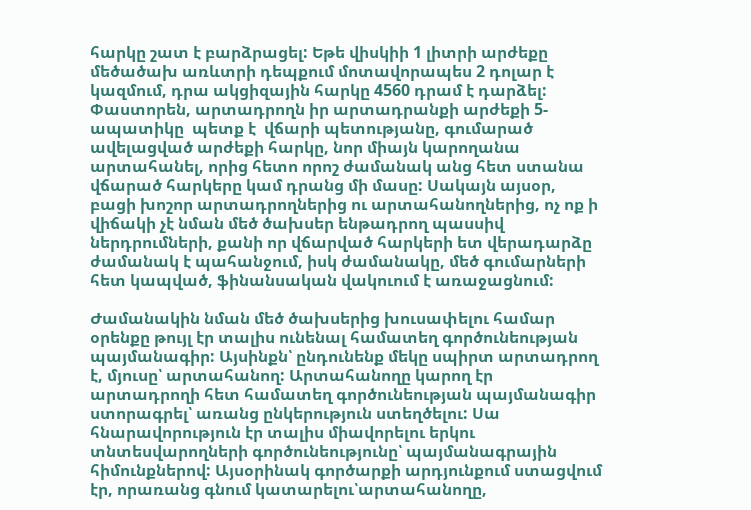հարկը շատ է բարձրացել: Եթե վիսկիի 1 լիտրի արժեքը մեծածախ առևտրի դեպքում մոտավորապես 2 դոլար է կազմում, դրա ակցիզային հարկը 4560 դրամ է դարձել: Փաստորեն, արտադրողն իր արտադրանքի արժեքի 5-ապատիկը  պետք է  վճարի պետությանը, գումարած ավելացված արժեքի հարկը, նոր միայն կարողանա արտահանել, որից հետո որոշ ժամանակ անց հետ ստանա վճարած հարկերը կամ դրանց մի մասը: Սակայն այսօր, բացի խոշոր արտադրողներից ու արտահանողներից, ոչ ոք ի վիճակի չէ նման մեծ ծախսեր ենթադրող պասսիվ ներդրումների, քանի որ վճարված հարկերի ետ վերադարձը ժամանակ է պահանջում, իսկ ժամանակը, մեծ գումարների հետ կապված, ֆինանսական վակուում է առաջացնում:

Ժամանակին նման մեծ ծախսերից խուսափելու համար օրենքը թույլ էր տալիս ունենալ համատեղ գործունեության պայմանագիր: Այսինքն՝ ընդունենք մեկը սպիրտ արտադրող է, մյուսը՝ արտահանող: Արտահանողը կարող էր արտադրողի հետ համատեղ գործունեության պայմանագիր ստորագրել՝ առանց ընկերություն ստեղծելու: Սա հնարավորություն էր տալիս միավորելու երկու տնտեսվարողների գործունեությունը՝ պայմանագրային հիմունքներով: Այսօրինակ գործարքի արդյունքում ստացվում էր, որառանց գնում կատարելու՝արտահանողը,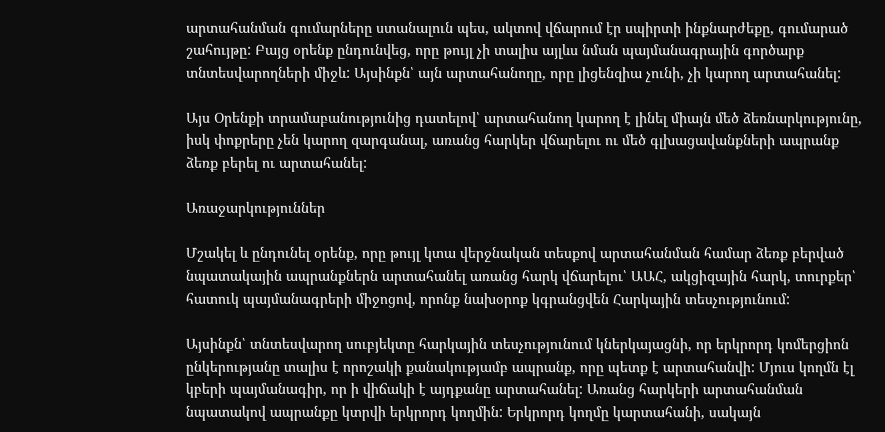արտահանման գումարները ստանալուն պես, ակտով վճարում էր սպիրտի ինքնարժեքը, գումարած շահույթը: Բայց օրենք ընդունվեց, որը թույլ չի տալիս այլևս նման պայմանագրային գործարք տնտեսվարողների միջև: Այսինքն՝ այն արտահանողը, որը լիցենզիա չունի, չի կարող արտահանել:

Այս Օրենքի տրամաբանությունից դատելով՝ արտահանող կարող է լինել միայն մեծ ձեռնարկությունը, իսկ փոքրերը չեն կարող զարգանալ, առանց հարկեր վճարելու ու մեծ գլխացավանքների ապրանք ձեռք բերել ու արտահանել:

Առաջարկություններ

Մշակել և ընդունել օրենք, որը թույլ կտա վերջնական տեսքով արտահանման համար ձեռք բերված նպատակային ապրանքներն արտահանել առանց հարկ վճարելու՝ ԱԱՀ, ակցիզային հարկ, տուրքեր՝ հատուկ պայմանագրերի միջոցով, որոնք նախօրոք կգրանցվեն Հարկային տեսչությունում:

Այսինքն՝ տնտեսվարող սուբյեկտը հարկային տեսչությունում կներկայացնի, որ երկրորդ կոմերցիոն ընկերությանը տալիս է որոշակի քանակությամբ ապրանք, որը պետք է արտահանվի: Մյուս կողմն էլ կբերի պայմանագիր, որ ի վիճակի է այդքանը արտահանել: Առանց հարկերի արտահանման նպատակով ապրանքը կտրվի երկրորդ կողմին: Երկրորդ կողմը կարտահանի, սակայն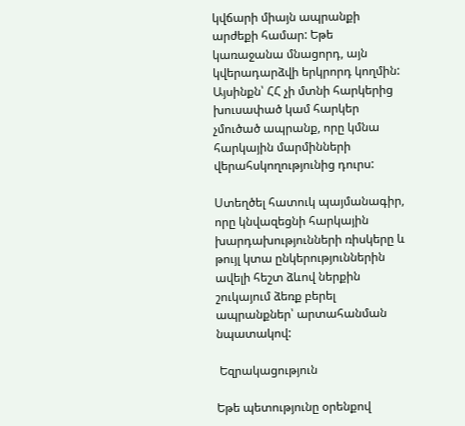կվճարի միայն ապրանքի արժեքի համար: Եթե կառաջանա մնացորդ, այն կվերադարձվի երկրորդ կողմին: Այսինքն՝ ՀՀ չի մտնի հարկերից խուսափած կամ հարկեր չմուծած ապրանք, որը կմնա հարկային մարմինների վերահսկողությունից դուրս:

Ստեղծել հատուկ պայմանագիր, որը կնվազեցնի հարկային խարդախությունների ռիսկերը և թույլ կտա ընկերություններին ավելի հեշտ ձևով ներքին շուկայում ձեռք բերել ապրանքներ՝ արտահանման նպատակով:

 Եզրակացություն

Եթե պետությունը օրենքով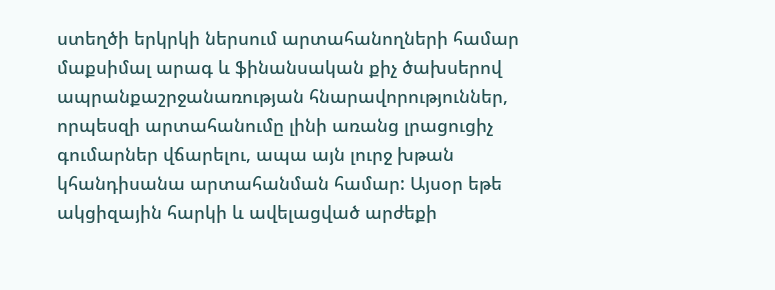ստեղծի երկրկի ներսում արտահանողների համար մաքսիմալ արագ և ֆինանսական քիչ ծախսերով ապրանքաշրջանառության հնարավորություններ, որպեսզի արտահանումը լինի առանց լրացուցիչ գումարներ վճարելու, ապա այն լուրջ խթան կհանդիսանա արտահանման համար: Այսօր եթե ակցիզային հարկի և ավելացված արժեքի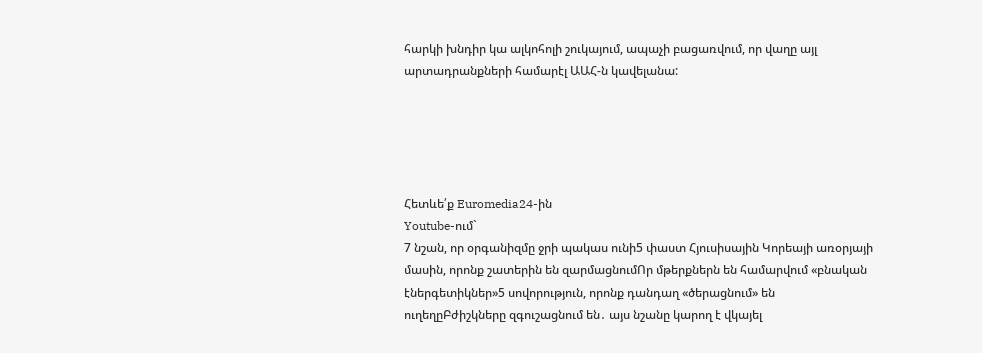հարկի խնդիր կա ալկոհոլի շուկայում, ապաչի բացառվում, որ վաղը այլ արտադրանքների համարէլ ԱԱՀ-ն կավելանա:





Հետևե՛ք Euromedia24-ին
Youtube-ում`
7 նշան, որ օրգանիզմը ջրի պակաս ունի5 փաստ Հյուսիսային Կորեայի առօրյայի մասին, որոնք շատերին են զարմացնումՈր մթերքներն են համարվում «բնական էներգետիկներ»5 սովորություն, որոնք դանդաղ «ծերացնում» են ուղեղըԲժիշկները զգուշացնում են․ այս նշանը կարող է վկայել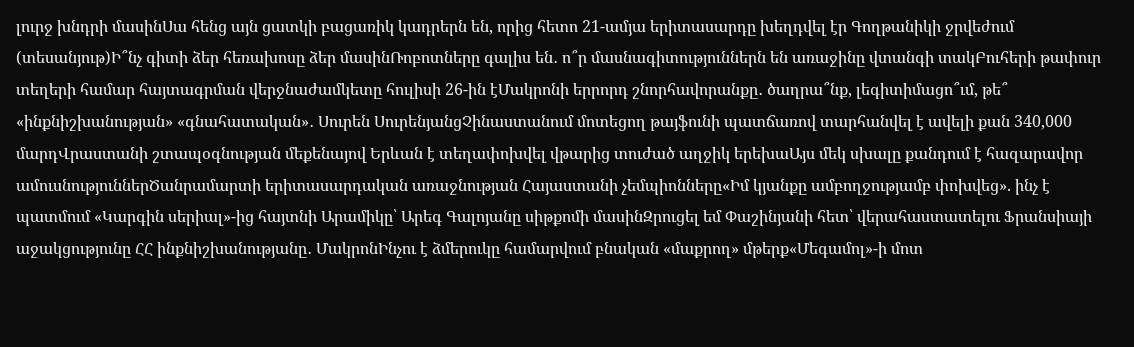լուրջ խնդրի մասինՍա հենց այն ցատկի բացառիկ կադրերն են, որից հետո 21-ամյա երիտասարդը խեղդվել էր Գողթանիկի ջրվեժում (տեսանյութ)Ի՞նչ գիտի ձեր հեռախոսը ձեր մասինՌոբոտները գալիս են․ ո՞ր մասնագիտություններն են առաջինը վտանգի տակԲուհերի թափուր տեղերի համար հայտագրման վերջնաժամկետը հուլիսի 26-ին էՄակրոնի երրորդ շնորհավորանքը․ ծաղրա՞նք, լեգիտիմացո՞ւմ, թե՞ «ինքնիշխանության» «գնահատական»․ Սուրեն ՍուրենյանցՉինաստանում մոտեցող թայֆունի պատճառով տարհանվել է ավելի քան 340,000 մարդՎրաստանի շտապօգնության մեքենայով Երևան է տեղափոխվել վթարից տուժած աղջիկ երեխաԱյս մեկ սխալը քանդում է հազարավոր ամուսնություններԾանրամարտի երիտասարդական առաջնության Հայաստանի չեմպիոնները«Իմ կյանքը ամբողջությամբ փոխվեց». ինչ է պատմում «Կարգին սերիալ»-ից հայտնի Արամիկը՝ Արեգ Գալոյանը սիթքոմի մասինԶրուցել եմ Փաշինյանի հետ՝ վերահաստատելու Ֆրանսիայի աջակցությունը ՀՀ ինքնիշխանությանը․ ՄակրոնԻնչու է ձմերուկը համարվում բնական «մաքրող» մթերք«Մեգամոլ»-ի մոտ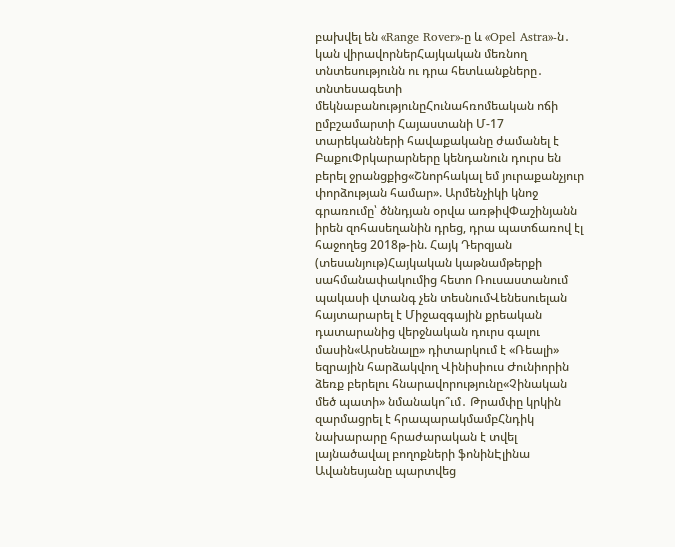բախվել են «Range Rover»-ը և «Opel Astra»-ն․ կան վիրավորներՀայկական մեռնող տնտեսությունն ու դրա հետևանքները․ տնտեսագետի մեկնաբանությունըՀունահռոմեական ոճի ըմբշամարտի Հայաստանի Մ-17 տարեկանների հավաքականը ժամանել է ԲաքուՓրկարարները կենդանուն դուրս են բերել ջրանցքից«Շնորհակալ եմ յուրաքանչյուր փորձության համար». Արմենչիկի կնոջ գրառումը՝ ծննդյան օրվա առթիվՓաշինյանն իրեն զոհասեղանին դրեց, դրա պատճառով էլ հաջողեց 2018թ-ին. Հայկ Դերզյան (տեսանյութ)Հայկական կաթնամթերքի սահմանափակումից հետո Ռուսաստանում պակասի վտանգ չեն տեսնումՎենեսուելան հայտարարել է Միջազգային քրեական դատարանից վերջնական դուրս գալու մասին«Արսենալը» դիտարկում է «Ռեալի» եզրային հարձակվող Վինիսիուս Ժունիորին ձեռք բերելու հնարավորությունը«Չինական մեծ պատի» նմանակո՞ւմ․ Թրամփը կրկին զարմացրել է հրապարակմամբՀնդիկ նախարարը հրաժարական է տվել լայնածավալ բողոքների ֆոնինԷլինա Ավանեսյանը պարտվեց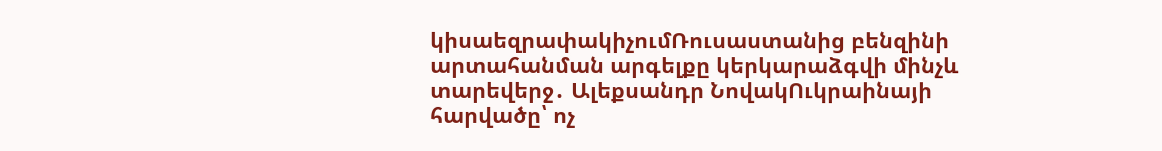կիսաեզրափակիչումՌուսաստանից բենզինի արտահանման արգելքը կերկարաձգվի մինչև տարեվերջ․ Ալեքսանդր ՆովակՈւկրաինայի հարվածը՝ ոչ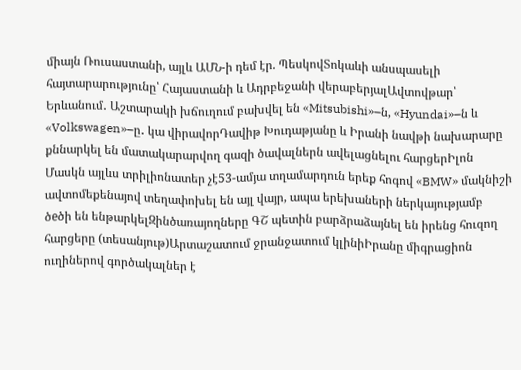միայն Ռուսաստանի, այլև ԱՄՆ-ի դեմ էր. ՊեսկովՏոկաևի անսպասելի հայտարարությունը՝ Հայաստանի և Ադրբեջանի վերաբերյալԱվտովթար՝ Երևանում․ Աշտարակի խճուղում բախվել են «Mitsubishi»–ն, «Hyundai»–ն և «Volkswagen»–ը․ կա վիրավորԴավիթ Խուդաթյանը և Իրանի նավթի նախարարը քննարկել են մատակարարվող գազի ծավալներն ավելացնելու հարցերԻլոն Մասկն այլևս տրիլիոնատեր չէ53-ամյա տղամարդուն երեք հոգով «BMW» մակնիշի ավտոմեքենայով տեղափոխել են այլ վայր, ապա երեխաների ներկայությամբ ծeծի են ենթարկելԶինծառայողները ԳՇ պետին բարձրաձայնել են իրենց հուզող հարցերը (տեսանյութ)Արտաշատում ջրանջատում կլինիԻրանը միգրացիոն ուղիներով գործակալներ է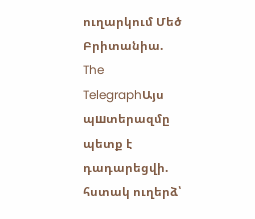ուղարկում Մեծ Բրիտանիա. The TelegraphԱյս պшտերազմը պետք է դադարեցվի. հստակ ուղերձ՝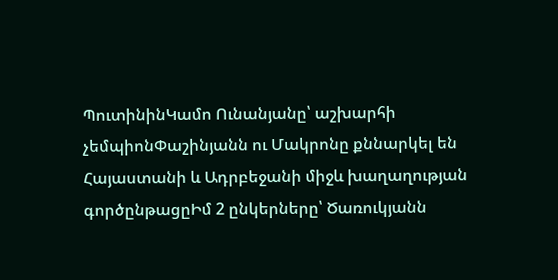ՊուտինինԿամո Ունանյանը՝ աշխարհի չեմպիոնՓաշինյանն ու Մակրոնը քննարկել են Հայաստանի և Ադրբեջանի միջև խաղաղության գործընթացըԻմ 2 ընկերները՝ Ծառուկյանն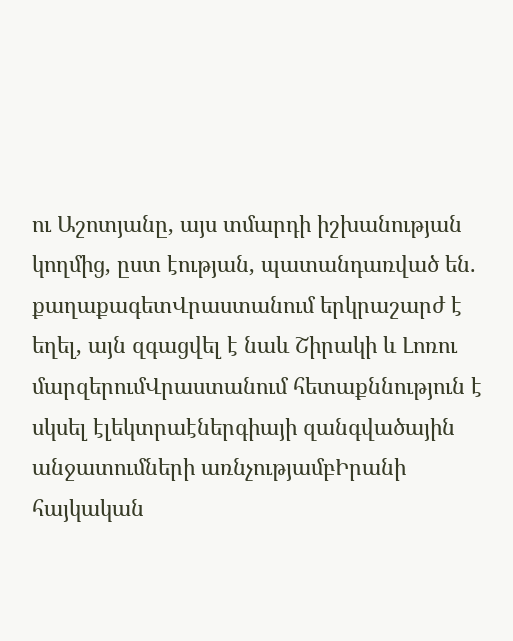ու Աշոտյանը, այս տմարդի իշխանության կողմից, ըստ էության, պատանդառված են. քաղաքագետՎրաստանում երկրաշարժ է եղել, այն զգացվել է նաև Շիրակի և Լոռու մարզերումՎրաստանում հետաքննություն է սկսել էլեկտրաէներգիայի զանգվածային անջատումների առնչությամբԻրանի հայկական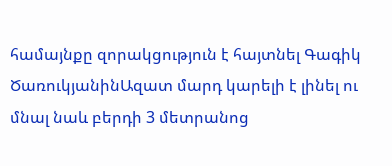համայնքը զորակցություն է հայտնել Գագիկ ԾառուկյանինԱզատ մարդ կարելի է լինել ու մնալ նաև բերդի 3 մետրանոց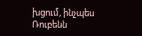խցում, ինչպես Ռուբենն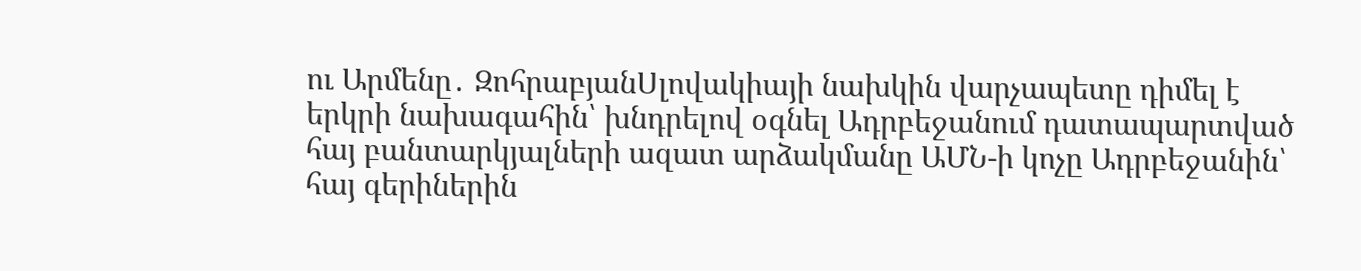ու Արմենը․ ԶոհրաբյանՍլովակիայի նախկին վարչապետը դիմել է երկրի նախագահին՝ խնդրելով օգնել Ադրբեջանում դատապարտված հայ բանտարկյալների ազատ արձակմանը ԱՄՆ-ի կոչը Ադրբեջանին՝ հայ գերիներին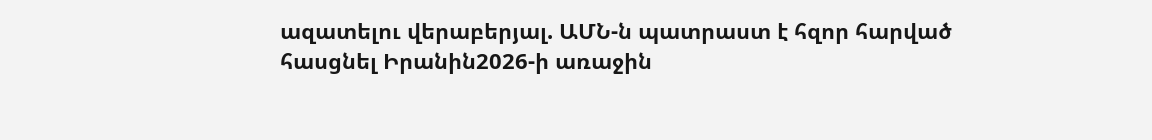ազատելու վերաբերյալ. ԱՄՆ-ն պատրաստ է հզոր հարված հասցնել Իրանին2026-ի առաջին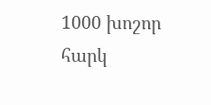1000 խոշոր հարկ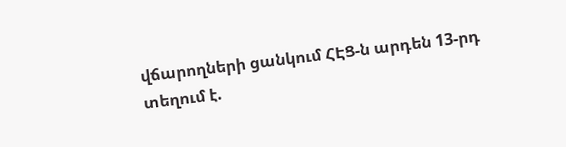վճարողների ցանկում ՀԷՑ-ն արդեն 13-րդ տեղում է.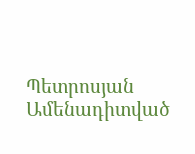Պետրոսյան
Ամենադիտված